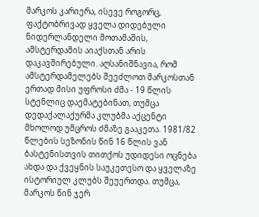მარკოს კარიერა, ისევე როგორც, ფაქტობრივად ყველა დიდებული ნიდერლანდელი მოთამაშის, ამსტერდამის აიაქსთან არის დაკავშირებული. აღსანიშნავია, რომ ამსტერდამელებს შეეძლოთ მარკოსთან ერთად მისი უფროსი ძმა - 19 წლის სტენლიც დაემატებინათ, თუმცა დედაქალაქურმა კლუბმა აქცენტი მხოლოდ უმცროს ძმაზე გააკეთა. 1981/82 წლების სეზონის წინ 16 წლის ვან ბასტენისთვის თითქოს უდიდესი ოცნება ახდა და ქვეყნის საუკეთესო და ყველაზე ისტორიულ კლუბს შეუერთდა. თუმცა, მარკოს წინ ჯერ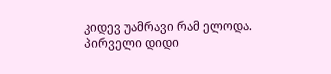კიდევ უამრავი რამ ელოდა. პირველი დიდი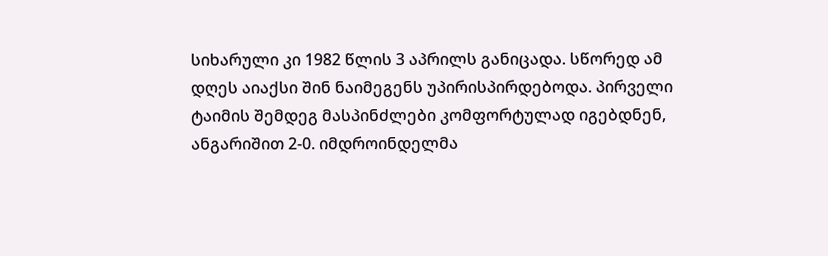სიხარული კი 1982 წლის 3 აპრილს განიცადა. სწორედ ამ დღეს აიაქსი შინ ნაიმეგენს უპირისპირდებოდა. პირველი ტაიმის შემდეგ მასპინძლები კომფორტულად იგებდნენ, ანგარიშით 2-0. იმდროინდელმა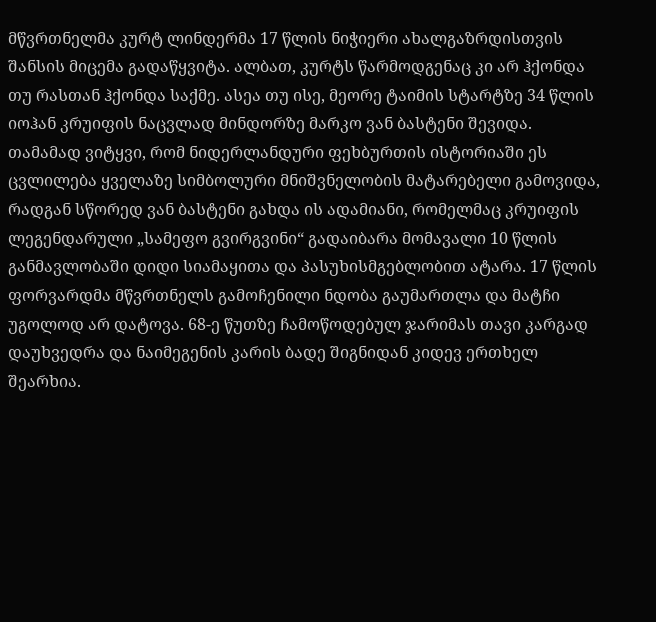მწვრთნელმა კურტ ლინდერმა 17 წლის ნიჭიერი ახალგაზრდისთვის შანსის მიცემა გადაწყვიტა. ალბათ, კურტს წარმოდგენაც კი არ ჰქონდა თუ რასთან ჰქონდა საქმე. ასეა თუ ისე, მეორე ტაიმის სტარტზე 34 წლის იოჰან კრუიფის ნაცვლად მინდორზე მარკო ვან ბასტენი შევიდა. თამამად ვიტყვი, რომ ნიდერლანდური ფეხბურთის ისტორიაში ეს ცვლილება ყველაზე სიმბოლური მნიშვნელობის მატარებელი გამოვიდა, რადგან სწორედ ვან ბასტენი გახდა ის ადამიანი, რომელმაც კრუიფის ლეგენდარული „სამეფო გვირგვინი“ გადაიბარა მომავალი 10 წლის განმავლობაში დიდი სიამაყითა და პასუხისმგებლობით ატარა. 17 წლის ფორვარდმა მწვრთნელს გამოჩენილი ნდობა გაუმართლა და მატჩი უგოლოდ არ დატოვა. 68-ე წუთზე ჩამოწოდებულ ჯარიმას თავი კარგად დაუხვედრა და ნაიმეგენის კარის ბადე შიგნიდან კიდევ ერთხელ შეარხია.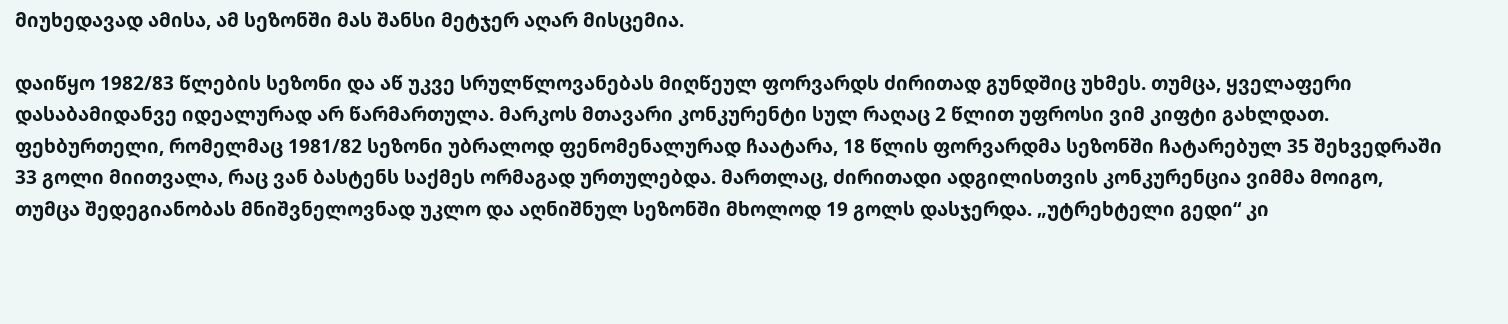მიუხედავად ამისა, ამ სეზონში მას შანსი მეტჯერ აღარ მისცემია.

დაიწყო 1982/83 წლების სეზონი და აწ უკვე სრულწლოვანებას მიღწეულ ფორვარდს ძირითად გუნდშიც უხმეს. თუმცა, ყველაფერი დასაბამიდანვე იდეალურად არ წარმართულა. მარკოს მთავარი კონკურენტი სულ რაღაც 2 წლით უფროსი ვიმ კიფტი გახლდათ. ფეხბურთელი, რომელმაც 1981/82 სეზონი უბრალოდ ფენომენალურად ჩაატარა, 18 წლის ფორვარდმა სეზონში ჩატარებულ 35 შეხვედრაში 33 გოლი მიითვალა, რაც ვან ბასტენს საქმეს ორმაგად ურთულებდა. მართლაც, ძირითადი ადგილისთვის კონკურენცია ვიმმა მოიგო, თუმცა შედეგიანობას მნიშვნელოვნად უკლო და აღნიშნულ სეზონში მხოლოდ 19 გოლს დასჯერდა. „უტრეხტელი გედი“ კი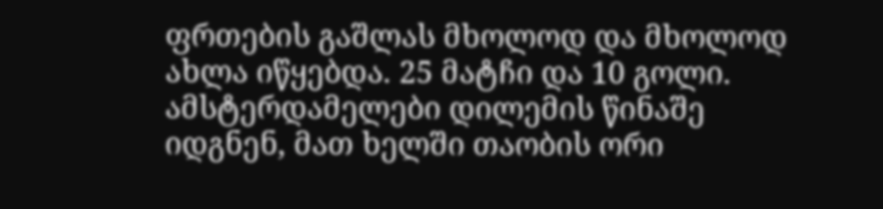ფრთების გაშლას მხოლოდ და მხოლოდ ახლა იწყებდა. 25 მატჩი და 10 გოლი. ამსტერდამელები დილემის წინაშე იდგნენ, მათ ხელში თაობის ორი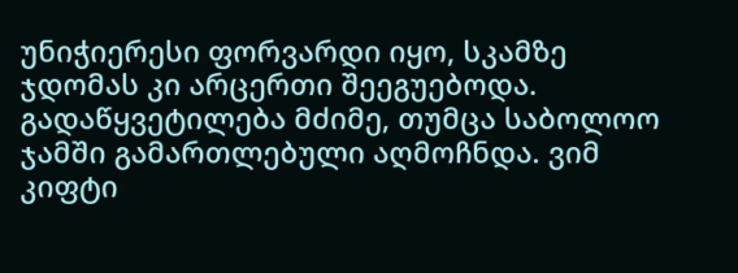უნიჭიერესი ფორვარდი იყო, სკამზე ჯდომას კი არცერთი შეეგუებოდა. გადაწყვეტილება მძიმე, თუმცა საბოლოო ჯამში გამართლებული აღმოჩნდა. ვიმ კიფტი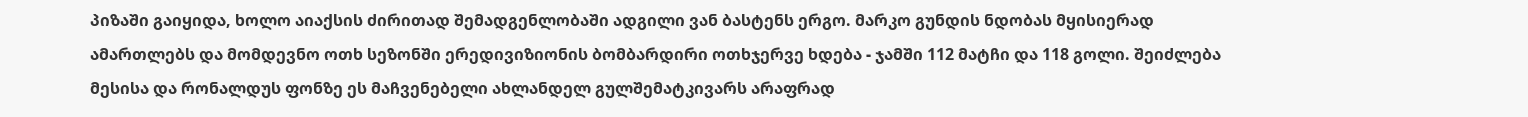პიზაში გაიყიდა, ხოლო აიაქსის ძირითად შემადგენლობაში ადგილი ვან ბასტენს ერგო. მარკო გუნდის ნდობას მყისიერად ამართლებს და მომდევნო ოთხ სეზონში ერედივიზიონის ბომბარდირი ოთხჯერვე ხდება - ჯამში 112 მატჩი და 118 გოლი. შეიძლება მესისა და რონალდუს ფონზე ეს მაჩვენებელი ახლანდელ გულშემატკივარს არაფრად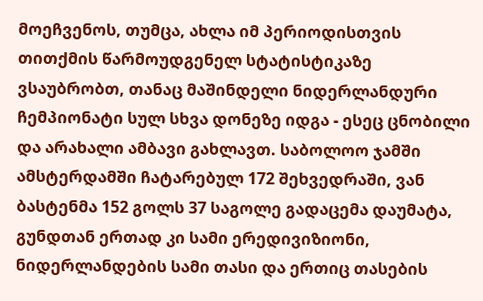მოეჩვენოს, თუმცა, ახლა იმ პერიოდისთვის თითქმის წარმოუდგენელ სტატისტიკაზე ვსაუბრობთ, თანაც მაშინდელი ნიდერლანდური ჩემპიონატი სულ სხვა დონეზე იდგა - ესეც ცნობილი და არახალი ამბავი გახლავთ. საბოლოო ჯამში ამსტერდამში ჩატარებულ 172 შეხვედრაში, ვან ბასტენმა 152 გოლს 37 საგოლე გადაცემა დაუმატა, გუნდთან ერთად კი სამი ერედივიზიონი, ნიდერლანდების სამი თასი და ერთიც თასების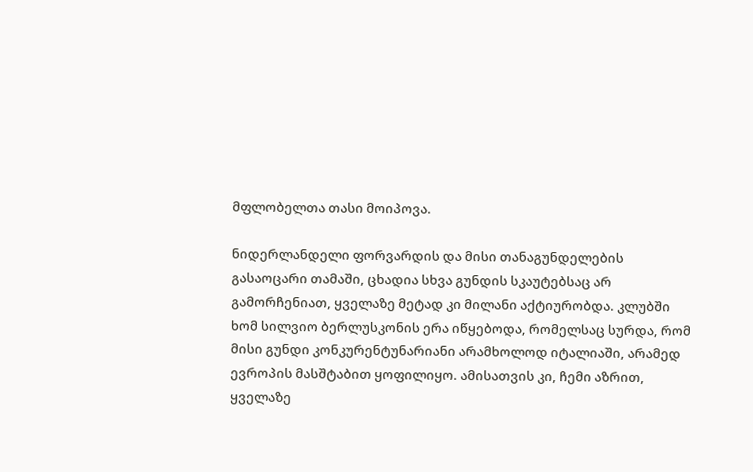მფლობელთა თასი მოიპოვა.

ნიდერლანდელი ფორვარდის და მისი თანაგუნდელების გასაოცარი თამაში, ცხადია სხვა გუნდის სკაუტებსაც არ გამორჩენიათ, ყველაზე მეტად კი მილანი აქტიურობდა. კლუბში ხომ სილვიო ბერლუსკონის ერა იწყებოდა, რომელსაც სურდა, რომ მისი გუნდი კონკურენტუნარიანი არამხოლოდ იტალიაში, არამედ ევროპის მასშტაბით ყოფილიყო. ამისათვის კი, ჩემი აზრით, ყველაზე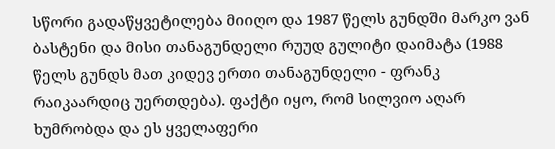სწორი გადაწყვეტილება მიიღო და 1987 წელს გუნდში მარკო ვან ბასტენი და მისი თანაგუნდელი რუუდ გულიტი დაიმატა (1988 წელს გუნდს მათ კიდევ ერთი თანაგუნდელი - ფრანკ რაიკაარდიც უერთდება). ფაქტი იყო, რომ სილვიო აღარ ხუმრობდა და ეს ყველაფერი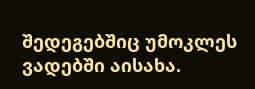შედეგებშიც უმოკლეს ვადებში აისახა.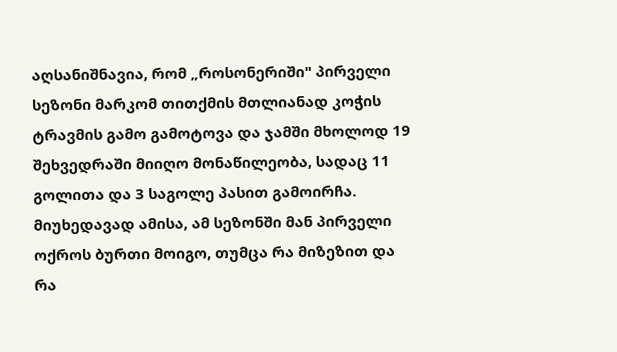აღსანიშნავია, რომ „როსონერიში" პირველი სეზონი მარკომ თითქმის მთლიანად კოჭის ტრავმის გამო გამოტოვა და ჯამში მხოლოდ 19 შეხვედრაში მიიღო მონაწილეობა, სადაც 11 გოლითა და 3 საგოლე პასით გამოირჩა. მიუხედავად ამისა, ამ სეზონში მან პირველი ოქროს ბურთი მოიგო, თუმცა რა მიზეზით და რა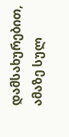დამსახურებით, ამაზე სულ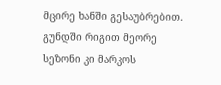მცირე ხანში გესაუბრებით.
გუნდში რიგით მეორე სეზონი კი მარკოს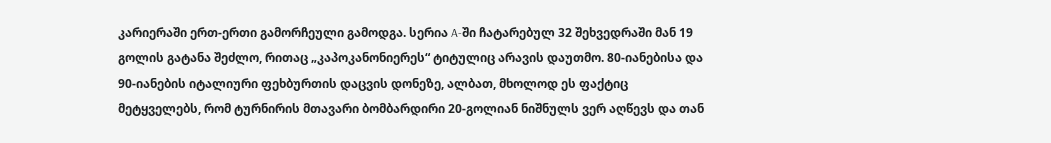კარიერაში ერთ-ერთი გამორჩეული გამოდგა. სერია A-ში ჩატარებულ 32 შეხვედრაში მან 19 გოლის გატანა შეძლო, რითაც „კაპოკანონიერეს“ ტიტულიც არავის დაუთმო. 80-იანებისა და 90-იანების იტალიური ფეხბურთის დაცვის დონეზე, ალბათ, მხოლოდ ეს ფაქტიც მეტყველებს, რომ ტურნირის მთავარი ბომბარდირი 20-გოლიან ნიშნულს ვერ აღწევს და თან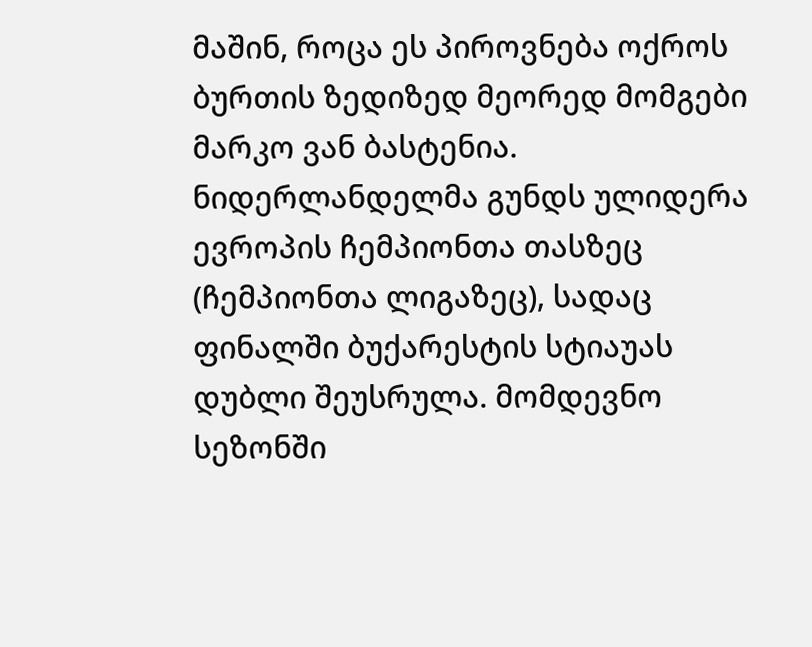მაშინ, როცა ეს პიროვნება ოქროს ბურთის ზედიზედ მეორედ მომგები მარკო ვან ბასტენია. ნიდერლანდელმა გუნდს ულიდერა ევროპის ჩემპიონთა თასზეც (ჩემპიონთა ლიგაზეც), სადაც ფინალში ბუქარესტის სტიაუას დუბლი შეუსრულა. მომდევნო სეზონში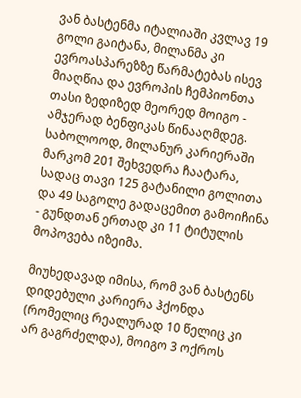ვან ბასტენმა იტალიაში კვლავ 19 გოლი გაიტანა, მილანმა კი ევროასპარეზზე წარმატებას ისევ მიაღწია და ევროპის ჩემპიონთა თასი ზედიზედ მეორედ მოიგო - ამჯერად ბენფიკას წინააღმდეგ. საბოლოოდ, მილანურ კარიერაში მარკომ 201 შეხვედრა ჩაატარა, სადაც თავი 125 გატანილი გოლითა და 49 საგოლე გადაცემით გამოიჩინა - გუნდთან ერთად კი 11 ტიტულის მოპოვება იზეიმა.

მიუხედავად იმისა, რომ ვან ბასტენს დიდებული კარიერა ჰქონდა (რომელიც რეალურად 10 წელიც კი არ გაგრძელდა), მოიგო 3 ოქროს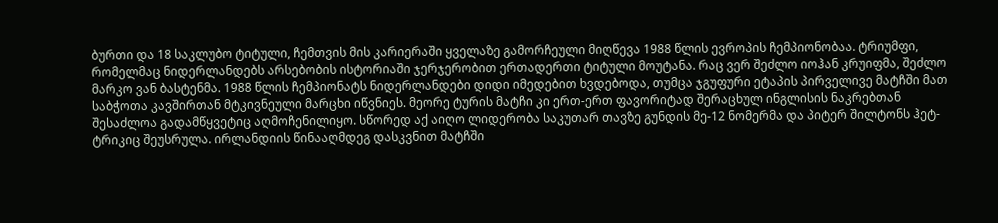ბურთი და 18 საკლუბო ტიტული, ჩემთვის მის კარიერაში ყველაზე გამორჩეული მიღწევა 1988 წლის ევროპის ჩემპიონობაა. ტრიუმფი, რომელმაც ნიდერლანდებს არსებობის ისტორიაში ჯერჯერობით ერთადერთი ტიტული მოუტანა. რაც ვერ შეძლო იოჰან კრუიფმა, შეძლო მარკო ვან ბასტენმა. 1988 წლის ჩემპიონატს ნიდერლანდები დიდი იმედებით ხვდებოდა, თუმცა ჯგუფური ეტაპის პირველივე მატჩში მათ საბჭოთა კავშირთან მტკივნეული მარცხი იწვნიეს. მეორე ტურის მატჩი კი ერთ-ერთ ფავორიტად შერაცხულ ინგლისის ნაკრებთან შესაძლოა გადამწყვეტიც აღმოჩენილიყო. სწორედ აქ აიღო ლიდერობა საკუთარ თავზე გუნდის მე-12 ნომერმა და პიტერ შილტონს ჰეტ-ტრიკიც შეუსრულა. ირლანდიის წინააღმდეგ დასკვნით მატჩში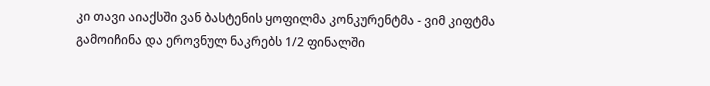კი თავი აიაქსში ვან ბასტენის ყოფილმა კონკურენტმა - ვიმ კიფტმა გამოიჩინა და ეროვნულ ნაკრებს 1/2 ფინალში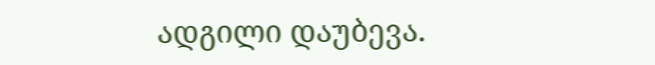ადგილი დაუბევა.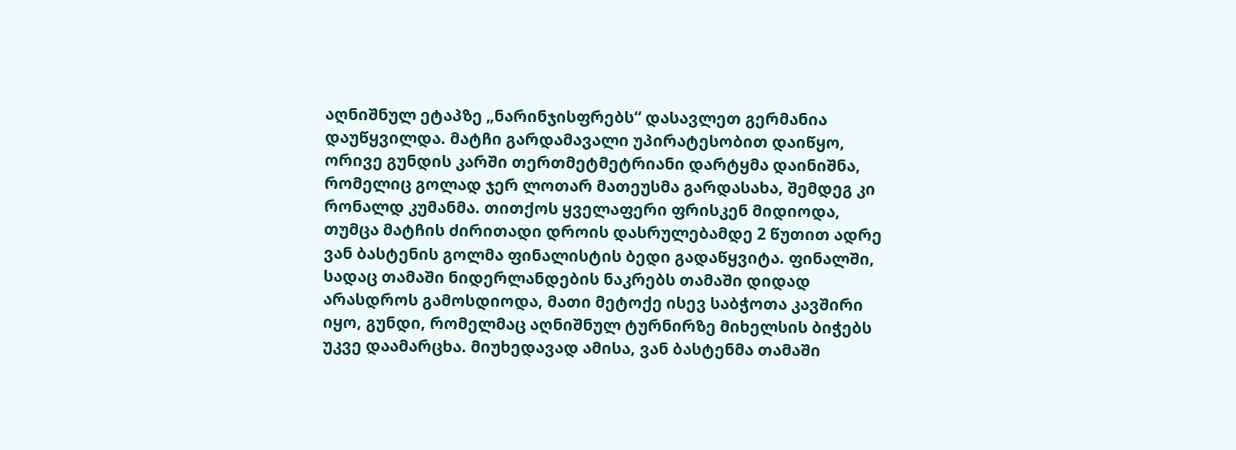აღნიშნულ ეტაპზე „ნარინჯისფრებს“ დასავლეთ გერმანია დაუწყვილდა. მატჩი გარდამავალი უპირატესობით დაიწყო, ორივე გუნდის კარში თერთმეტმეტრიანი დარტყმა დაინიშნა, რომელიც გოლად ჯერ ლოთარ მათეუსმა გარდასახა, შემდეგ კი რონალდ კუმანმა. თითქოს ყველაფერი ფრისკენ მიდიოდა, თუმცა მატჩის ძირითადი დროის დასრულებამდე 2 წუთით ადრე ვან ბასტენის გოლმა ფინალისტის ბედი გადაწყვიტა. ფინალში, სადაც თამაში ნიდერლანდების ნაკრებს თამაში დიდად არასდროს გამოსდიოდა, მათი მეტოქე ისევ საბჭოთა კავშირი იყო, გუნდი, რომელმაც აღნიშნულ ტურნირზე მიხელსის ბიჭებს უკვე დაამარცხა. მიუხედავად ამისა, ვან ბასტენმა თამაში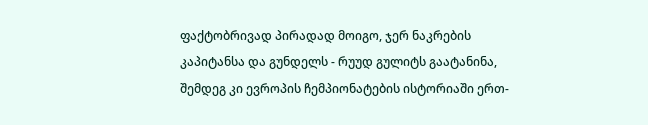ფაქტობრივად პირადად მოიგო, ჯერ ნაკრების კაპიტანსა და გუნდელს - რუუდ გულიტს გაატანინა, შემდეგ კი ევროპის ჩემპიონატების ისტორიაში ერთ-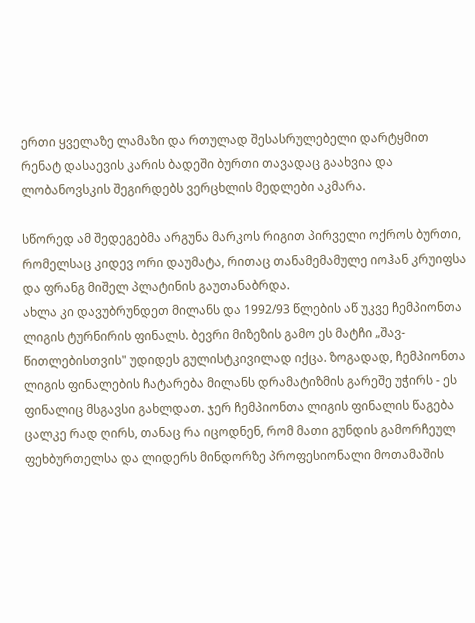ერთი ყველაზე ლამაზი და რთულად შესასრულებელი დარტყმით რენატ დასაევის კარის ბადეში ბურთი თავადაც გაახვია და ლობანოვსკის შეგირდებს ვერცხლის მედლები აკმარა.

სწორედ ამ შედეგებმა არგუნა მარკოს რიგით პირველი ოქროს ბურთი, რომელსაც კიდევ ორი დაუმატა, რითაც თანამემამულე იოჰან კრუიფსა და ფრანგ მიშელ პლატინის გაუთანაბრდა.
ახლა კი დავუბრუნდეთ მილანს და 1992/93 წლების აწ უკვე ჩემპიონთა ლიგის ტურნირის ფინალს. ბევრი მიზეზის გამო ეს მატჩი „შავ-წითლებისთვის" უდიდეს გულისტკივილად იქცა. ზოგადად, ჩემპიონთა ლიგის ფინალების ჩატარება მილანს დრამატიზმის გარეშე უჭირს - ეს ფინალიც მსგავსი გახლდათ. ჯერ ჩემპიონთა ლიგის ფინალის წაგება ცალკე რად ღირს, თანაც რა იცოდნენ, რომ მათი გუნდის გამორჩეულ ფეხბურთელსა და ლიდერს მინდორზე პროფესიონალი მოთამაშის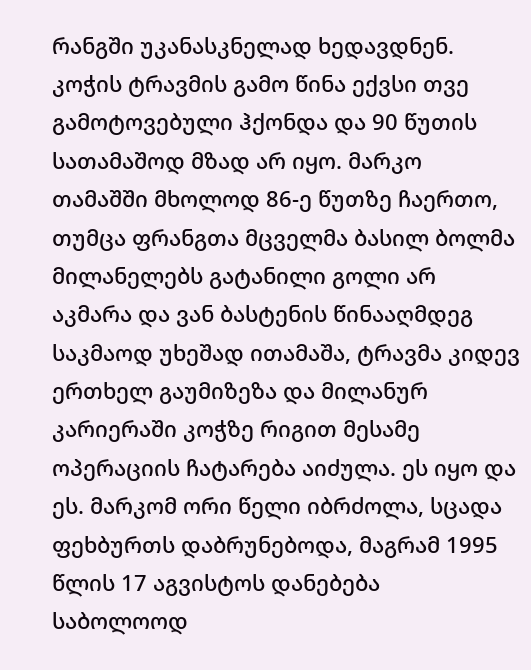რანგში უკანასკნელად ხედავდნენ. კოჭის ტრავმის გამო წინა ექვსი თვე გამოტოვებული ჰქონდა და 90 წუთის სათამაშოდ მზად არ იყო. მარკო თამაშში მხოლოდ 86-ე წუთზე ჩაერთო, თუმცა ფრანგთა მცველმა ბასილ ბოლმა მილანელებს გატანილი გოლი არ აკმარა და ვან ბასტენის წინააღმდეგ საკმაოდ უხეშად ითამაშა, ტრავმა კიდევ ერთხელ გაუმიზეზა და მილანურ კარიერაში კოჭზე რიგით მესამე ოპერაციის ჩატარება აიძულა. ეს იყო და ეს. მარკომ ორი წელი იბრძოლა, სცადა ფეხბურთს დაბრუნებოდა, მაგრამ 1995 წლის 17 აგვისტოს დანებება საბოლოოდ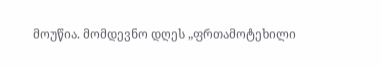მოუწია. მომდევნო დღეს „ფრთამოტეხილი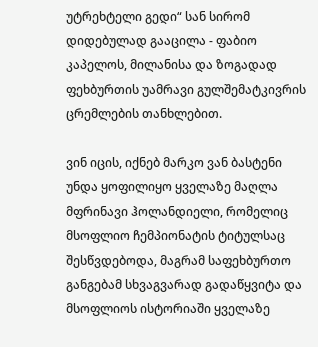უტრეხტელი გედი“ სან სირომ დიდებულად გააცილა - ფაბიო კაპელოს, მილანისა და ზოგადად ფეხბურთის უამრავი გულშემატკივრის ცრემლების თანხლებით.

ვინ იცის, იქნებ მარკო ვან ბასტენი უნდა ყოფილიყო ყველაზე მაღლა მფრინავი ჰოლანდიელი, რომელიც მსოფლიო ჩემპიონატის ტიტულსაც შესწვდებოდა, მაგრამ საფეხბურთო განგებამ სხვაგვარად გადაწყვიტა და მსოფლიოს ისტორიაში ყველაზე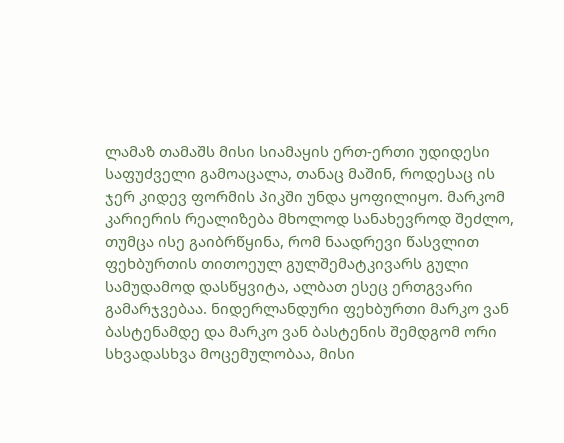ლამაზ თამაშს მისი სიამაყის ერთ-ერთი უდიდესი საფუძველი გამოაცალა, თანაც მაშინ, როდესაც ის ჯერ კიდევ ფორმის პიკში უნდა ყოფილიყო. მარკომ კარიერის რეალიზება მხოლოდ სანახევროდ შეძლო, თუმცა ისე გაიბრწყინა, რომ ნაადრევი წასვლით ფეხბურთის თითოეულ გულშემატკივარს გული სამუდამოდ დასწყვიტა, ალბათ ესეც ერთგვარი გამარჯვებაა. ნიდერლანდური ფეხბურთი მარკო ვან ბასტენამდე და მარკო ვან ბასტენის შემდგომ ორი სხვადასხვა მოცემულობაა, მისი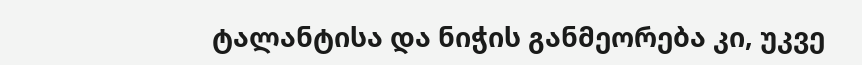ტალანტისა და ნიჭის განმეორება კი, უკვე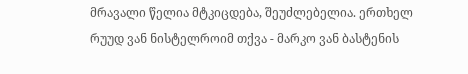მრავალი წელია მტკიცდება, შეუძლებელია. ერთხელ რუუდ ვან ნისტელროიმ თქვა - მარკო ვან ბასტენის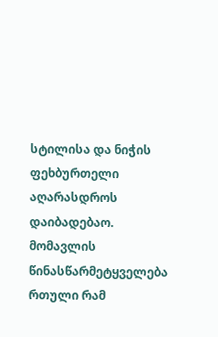სტილისა და ნიჭის ფეხბურთელი აღარასდროს დაიბადებაო. მომავლის წინასწარმეტყველება რთული რამ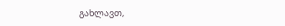გახლავთ,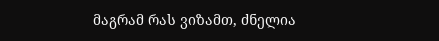მაგრამ რას ვიზამთ, ძნელია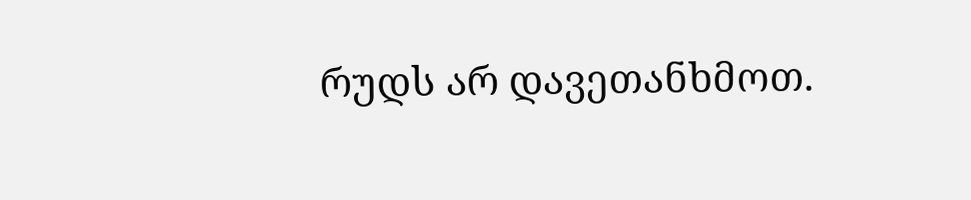რუდს არ დავეთანხმოთ.